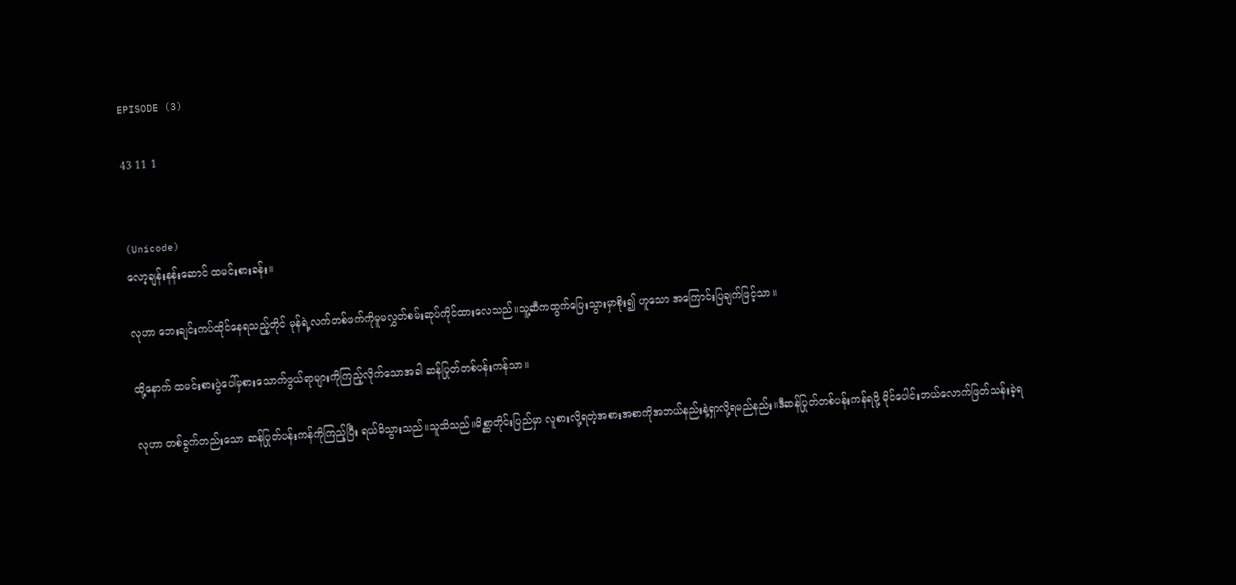EPISODE (3)

43 11 1


(Unicode)
လော့ချန်းနန်းဆောင် ထမင်းစားခန်း။

လုဟာ ဘေးချင်းကပ်ထိုင်‌နေရသည့်တိုင် မုန်ရဲ့လက်တစ်ဖက်ကိုမူမလွှတ်စမ်းဆုပ်ကိုင်ထားလေသည်။သူ့ဆီကထွက်ပြေးသွားမှာစိုး၍ ဟူသော အကြောင်းပြချက်ဖြင့်သာ။

ထို့နောက် ထမင်းစားပွဲပေါ်မှစားသောက်ဖွယ်ရာများကိုကြည့်လိုက်သောအခါ ဆန်ပြုတ်တစ်ပန်းကန်သာ။

လုဟာ တစ်ခွက်တည်းသော ဆန်ပြုတ်ပန်းကန်ကိုကြည့်ပြီး ရယ်မိသွားသည်။သူသိသည်။မိစ္ဆာတိုင်းပြည်မှာ လူစားလို့ရတဲ့အစားအစာကိုအဘယ်နည်းနဲ့ရှာလို့ရမည်နည်း။ဒီဆန်ပြုတ်တစ်ပန်းကန်ရဖို့ မိုင်ပေါင်းဘယ်လောက်ဖြတ်သန်းခဲ့ရ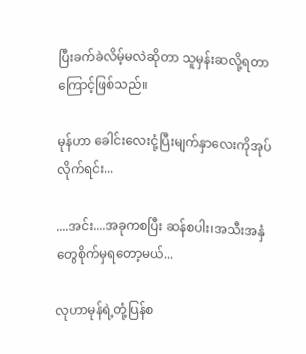ပြီးခက်ခဲလိမ့်မလဲဆိုတာ သူမှန်းဆလို့ရတာကြောင့်ဖြစ်သည်။

မုန်ဟာ ခေါင်းလေးငုံ့ပြီးမျက်နှာလေးကိုအုပ်လိုက်ရင်း...

....အင်း....အခုကစပြီး ဆန်စပါး၊အသီးအနှံတွေစိုက်မှရတော့မယ်...

လုဟာမုန်ရဲ့တုံ့ပြန်စ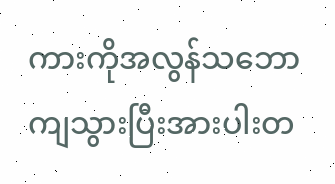ကားကိုအလွန်သဘော ကျသွားပြီးအားပါးတ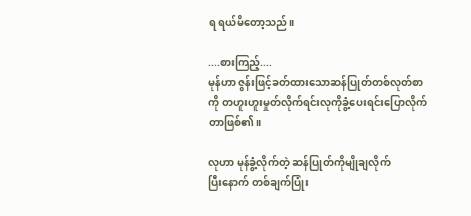ရ ရယ်မိတော့သည်။

....စားကြည့်....
မုန်ဟာ ဇွန်းဖြင့်ခတ်ထားသောဆန်ပြုတ်တစ်လုတ်စာကို တဟူးဟူးမှုတ်လိုက်ရင်းလုကိုခွံ့ပေးရင်းပြောလိုက်တာဖြစ်၏။

လုဟာ မုန်ခွံ့လိုက်တဲ့ ဆန်ပြုတ်ကိုမျိုချလိုက်
ပြီးနောက် တစ်ချက်ပြုံး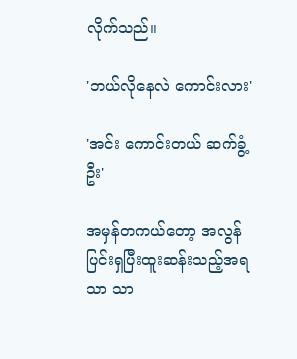လိုက်သည်။

'ဘယ်လိုနေလဲ ကောင်းလား'

'အင်း ကောင်းတယ် ဆက်ခွံ့ဦး'

အမှန်တကယ်တော့ အလွန်ပြင်းရှပြီးထူးဆန်းသည့်အရသာ သာ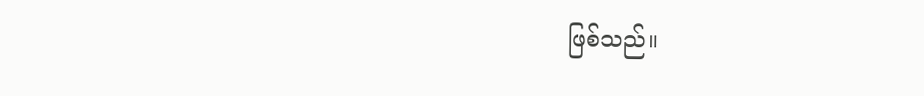ဖြစ်သည်။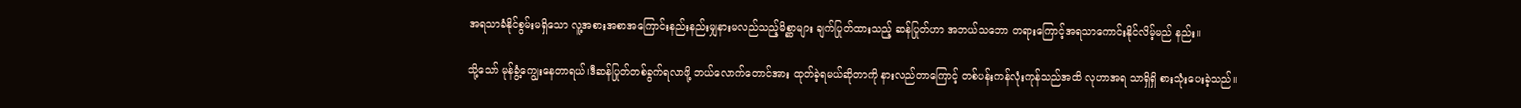အရသာခံနိုင်စွမ်းမရှိသော လူ့အစားအစာအကြောင်းနည်းနည်းမျှနားမလည်သည့်မိစ္ဆာများ ချက်ပြုတ်ထားသည့် ဆန်ပြုတ်ဟာ အဘယ်သဘော တရားကြောင့်အရသာကောင်းနိုင်လိမ့်မည် နည်း။

သို့သော် မုန်‌ခွံ့ကျွေးနေတာရယ်၊ဒီဆန်ပြုတ်တစ်ခွက်ရလာဖို့ ဘယ်လောက်တောင်အား ထုတ်ခဲ့ရမယ်ဆိုတာကို နားလည်တာကြောင့် တစ်ပန်းကန်လုံးကုန်သည်အထိ လုဟာအရ သာရှိရှိ စားသုံးပေးခဲ့သည်။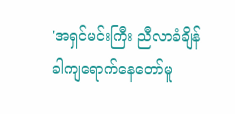'အရှင်မင်းကြီး ညီလာခံချိန်ခါ‌ကျရောက်နေတော်မူ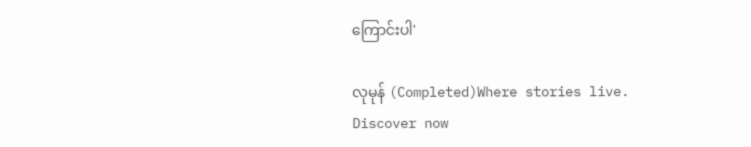ကြောင်းပါ'

လုမုန် (Completed)Where stories live. Discover now